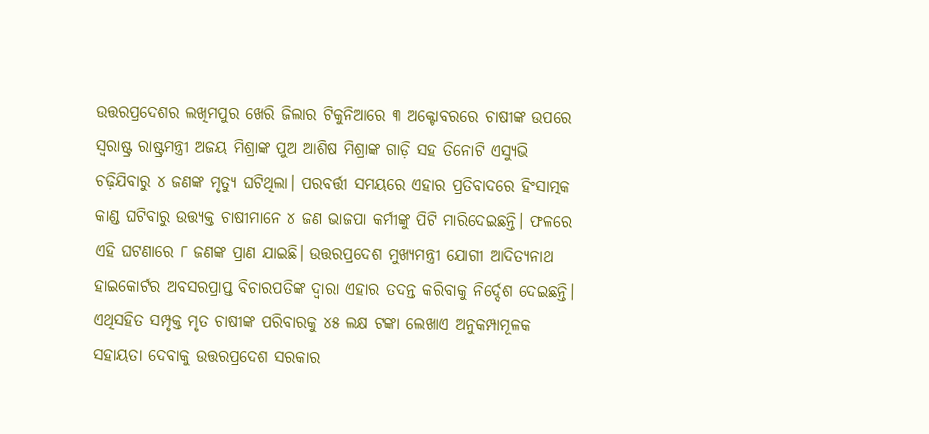ଉତ୍ତରପ୍ରଦେଶର ଲଖିମପୁର ଖେରି ଜିଲାର ଟିକୁନିଆରେ ୩ ଅକ୍ଟୋବରରେ ଚାଷୀଙ୍କ ଉପରେ ସ୍ବରାଷ୍ଟ୍ର ରାଷ୍ଟ୍ରମନ୍ତ୍ରୀ ଅଜୟ ମିଶ୍ରାଙ୍କ ପୁଅ ଆଶିଷ ମିଶ୍ରାଙ୍କ ଗାଡ଼ି ସହ ତିନୋଟି ଏସ୍ୟୁଭି ଚଢ଼ିଯିବାରୁ ୪ ଜଣଙ୍କ ମୃତ୍ୟୁ ଘଟିଥିଲା। ପରବର୍ତ୍ତୀ ସମୟରେ ଏହାର ପ୍ରତିବାଦରେ ହିଂସାତ୍ମକ କାଣ୍ଡ ଘଟିବାରୁ ଉତ୍ତ୍ୟକ୍ତ ଚାଷୀମାନେ ୪ ଜଣ ଭାଜପା କର୍ମୀଙ୍କୁ ପିଟି ମାରିଦେଇଛନ୍ତି। ଫଳରେ ଏହି ଘଟଣାରେ ୮ ଜଣଙ୍କ ପ୍ରାଣ ଯାଇଛି। ଉତ୍ତରପ୍ରଦେଶ ମୁଖ୍ୟମନ୍ତ୍ରୀ ଯୋଗୀ ଆଦିତ୍ୟନାଥ ହାଇକୋର୍ଟର ଅବସରପ୍ରାପ୍ତ ବିଚାରପତିଙ୍କ ଦ୍ୱାରା ଏହାର ତଦନ୍ତ କରିବାକୁ ନିର୍ଦ୍ଦେଶ ଦେଇଛନ୍ତି। ଏଥିସହିତ ସମ୍ପୃକ୍ତ ମୃତ ଚାଷୀଙ୍କ ପରିବାରକୁ ୪୫ ଲକ୍ଷ ଟଙ୍କା ଲେଖାଏ ଅନୁକମ୍ପାମୂଳକ ସହାୟତା ଦେବାକୁ ଉତ୍ତରପ୍ରଦେଶ ସରକାର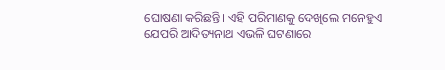ଘୋଷଣା କରିଛନ୍ତି। ଏହି ପରିମାଣକୁ ଦେଖିଲେ ମନେହୁଏ ଯେପରି ଆଦିତ୍ୟନାଥ ଏଭଳି ଘଟଣାରେ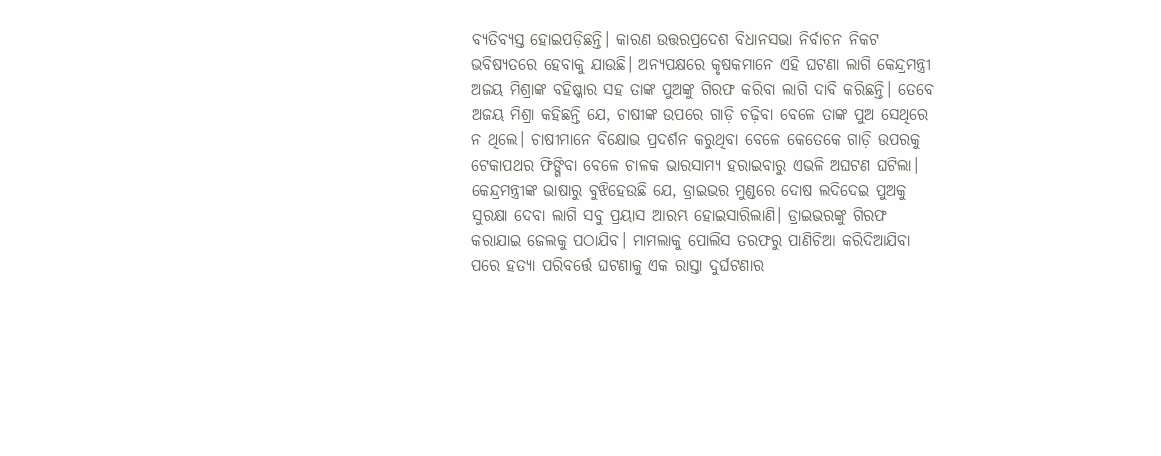ବ୍ୟତିବ୍ୟସ୍ତ ହୋଇପଡ଼ିଛନ୍ତି। କାରଣ ଉତ୍ତରପ୍ରଦେଶ ବିଧାନସଭା ନିର୍ବାଚନ ନିକଟ ଭବିଷ୍ୟତରେ ହେବାକୁ ଯାଉଛି। ଅନ୍ୟପକ୍ଷରେ କୃଷକମାନେ ଏହି ଘଟଣା ଲାଗି କେନ୍ଦ୍ରମନ୍ତ୍ରୀ ଅଜୟ ମିଶ୍ରାଙ୍କ ବହିଷ୍କାର ସହ ତାଙ୍କ ପୁଅଙ୍କୁ ଗିରଫ କରିବା ଲାଗି ଦାବି କରିଛନ୍ତି। ତେବେ ଅଜୟ ମିଶ୍ରା କହିଛନ୍ତି ଯେ, ଚାଷୀଙ୍କ ଉପରେ ଗାଡ଼ି ଚଢ଼ିବା ବେଳେ ତାଙ୍କ ପୁଅ ସେଥିରେ ନ ଥିଲେ। ଚାଷୀମାନେ ବିକ୍ଷୋଭ ପ୍ରଦର୍ଶନ କରୁଥିବା ବେଳେ କେତେକେ ଗାଡ଼ି ଉପରକୁ ଟେକାପଥର ଫିଙ୍ଗିବା ବେଳେ ଚାଳକ ଭାରସାମ୍ୟ ହରାଇବାରୁ ଏଭଳି ଅଘଟଣ ଘଟିଲା। କେନ୍ଦ୍ରମନ୍ତ୍ରୀଙ୍କ ଭାଷାରୁ ବୁଝିହେଉଛି ଯେ, ଡ୍ରାଇଭର ମୁଣ୍ଡରେ ଦୋଷ ଲଦିଦେଇ ପୁଅକୁ ସୁରକ୍ଷା ଦେବା ଲାଗି ସବୁ ପ୍ରୟାସ ଆରମ୍ଭ ହୋଇସାରିଲାଣି। ଡ୍ରାଇଭରଙ୍କୁ ଗିରଫ କରାଯାଇ ଜେଲକୁ ପଠାଯିବ। ମାମଲାକୁ ପୋଲିସ ତରଫରୁ ପାଣିଚିଆ କରିଦିଆଯିବା ପରେ ହତ୍ୟା ପରିବର୍ତ୍ତେ ଘଟଣାକୁ ଏକ ରାସ୍ତା ଦୁର୍ଘଟଣାର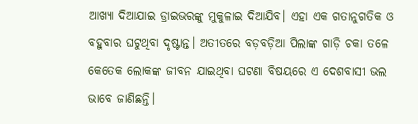ଆଖ୍ୟା ଦିଆଯାଇ ଡ୍ରାଇଭରଙ୍କୁ ମୁକୁଳାଇ ଦିଆଯିବ। ଏହା ଏକ ଗତାନୁଗତିକ ଓ ବହୁବାର ଘଟୁଥିବା ଦୃଷ୍ଟାନ୍ତ। ଅତୀତରେ ବଡ଼ବଡ଼ିଆ ପିଲାଙ୍କ ଗାଡ଼ି ଚକା ତଳେ କେତେକ ଲୋକଙ୍କ ଜୀବନ ଯାଇଥିବା ଘଟଣା ବିଷୟରେ ଏ ଦେଶବାସୀ ଭଲ ଭାବେ ଜାଣିଛନ୍ତି।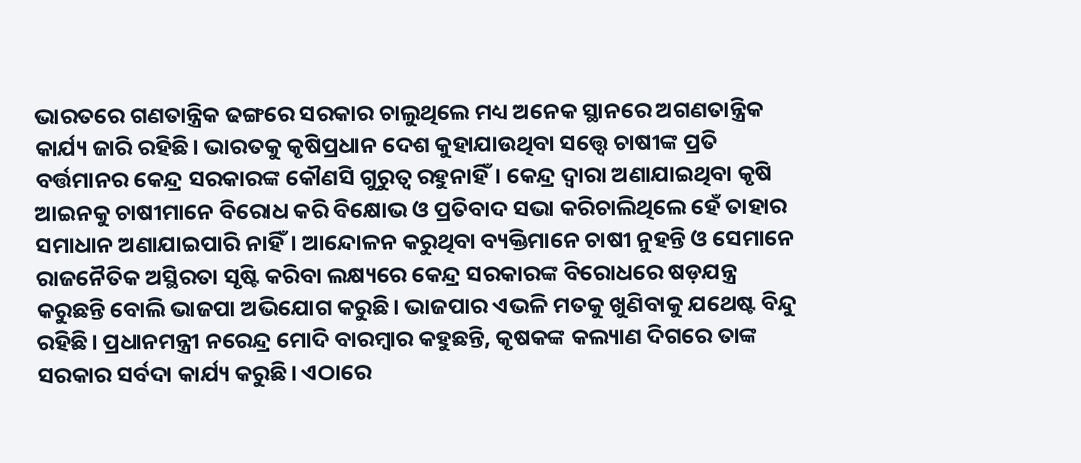ଭାରତରେ ଗଣତାନ୍ତ୍ରିକ ଢଙ୍ଗରେ ସରକାର ଚାଲୁଥିଲେ ମଧ୍ୟ ଅନେକ ସ୍ଥାନରେ ଅଗଣତାନ୍ତ୍ରିକ କାର୍ଯ୍ୟ ଜାରି ରହିଛି। ଭାରତକୁ କୃଷିପ୍ରଧାନ ଦେଶ କୁହାଯାଉଥିବା ସତ୍ତ୍ୱେ ଚାଷୀଙ୍କ ପ୍ରତି ବର୍ତ୍ତମାନର କେନ୍ଦ୍ର ସରକାରଙ୍କ କୌଣସି ଗୁରୁତ୍ୱ ରହୁନାହିଁ। କେନ୍ଦ୍ର ଦ୍ୱାରା ଅଣାଯାଇଥିବା କୃଷି ଆଇନକୁ ଚାଷୀମାନେ ବିରୋଧ କରି ବିକ୍ଷୋଭ ଓ ପ୍ରତିବାଦ ସଭା କରିଚାଲିଥିଲେ ହେଁ ତାହାର ସମାଧାନ ଅଣାଯାଇପାରି ନାହିଁ। ଆନ୍ଦୋଳନ କରୁଥିବା ବ୍ୟକ୍ତିମାନେ ଚାଷୀ ନୁହନ୍ତି ଓ ସେମାନେ ରାଜନୈତିକ ଅସ୍ଥିରତା ସୃଷ୍ଟି କରିବା ଲକ୍ଷ୍ୟରେ କେନ୍ଦ୍ର ସରକାରଙ୍କ ବିରୋଧରେ ଷଡ଼ଯନ୍ତ୍ର କରୁଛନ୍ତି ବୋଲି ଭାଜପା ଅଭିଯୋଗ କରୁଛି। ଭାଜପାର ଏଭଳି ମତକୁ ଖୁଣିବାକୁ ଯଥେଷ୍ଟ ବିନ୍ଦୁ ରହିଛି। ପ୍ରଧାନମନ୍ତ୍ରୀ ନରେନ୍ଦ୍ର ମୋଦି ବାରମ୍ବାର କହୁଛନ୍ତି, କୃଷକଙ୍କ କଲ୍ୟାଣ ଦିଗରେ ତାଙ୍କ ସରକାର ସର୍ବଦା କାର୍ଯ୍ୟ କରୁଛି। ଏଠାରେ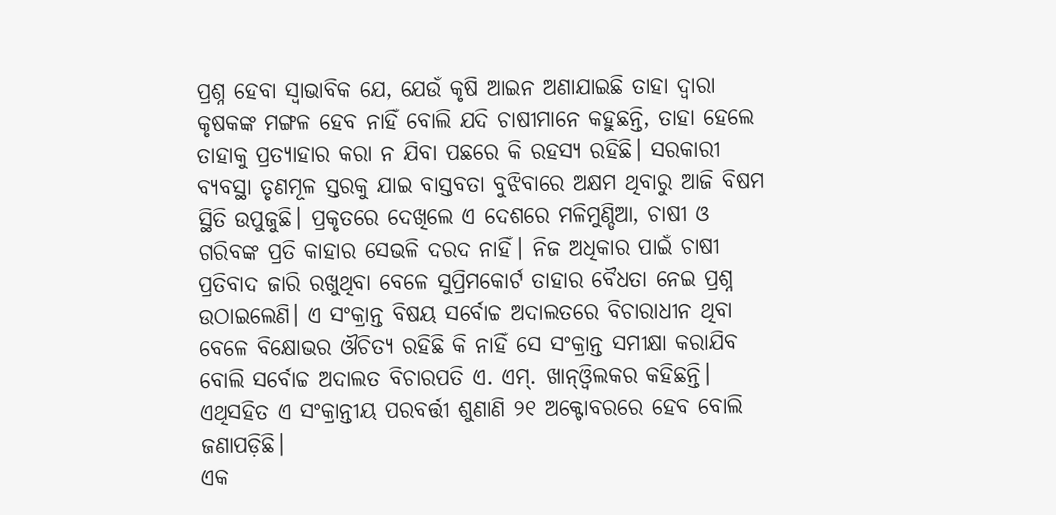ପ୍ରଶ୍ନ ହେବା ସ୍ବାଭାବିକ ଯେ, ଯେଉଁ କୃଷି ଆଇନ ଅଣାଯାଇଛି ତାହା ଦ୍ୱାରା କୃଷକଙ୍କ ମଙ୍ଗଳ ହେବ ନାହିଁ ବୋଲି ଯଦି ଚାଷୀମାନେ କହୁଛନ୍ତି, ତାହା ହେଲେ ତାହାକୁ ପ୍ରତ୍ୟାହାର କରା ନ ଯିବା ପଛରେ କି ରହସ୍ୟ ରହିଛି। ସରକାରୀ ବ୍ୟବସ୍ଥା ତୃଣମୂଳ ସ୍ତରକୁ ଯାଇ ବାସ୍ତବତା ବୁଝିବାରେ ଅକ୍ଷମ ଥିବାରୁ ଆଜି ବିଷମ ସ୍ଥିତି ଉପୁଜୁଛି। ପ୍ରକୃତରେ ଦେଖିଲେ ଏ ଦେଶରେ ମଳିମୁଣ୍ଡିଆ, ଚାଷୀ ଓ ଗରିବଙ୍କ ପ୍ରତି କାହାର ସେଭଳି ଦରଦ ନାହିଁ। ନିଜ ଅଧିକାର ପାଇଁ ଚାଷୀ ପ୍ରତିବାଦ ଜାରି ରଖୁଥିବା ବେଳେ ସୁପ୍ରିମକୋର୍ଟ ତାହାର ବୈଧତା ନେଇ ପ୍ରଶ୍ନ ଉଠାଇଲେଣି। ଏ ସଂକ୍ରାନ୍ତ ବିଷୟ ସର୍ବୋଚ୍ଚ ଅଦାଲତରେ ବିଚାରାଧୀନ ଥିବା ବେଳେ ବିକ୍ଷୋଭର ଔଚିତ୍ୟ ରହିଛି କି ନାହିଁ ସେ ସଂକ୍ରାନ୍ତ ସମୀକ୍ଷା କରାଯିବ ବୋଲି ସର୍ବୋଚ୍ଚ ଅଦାଲତ ବିଚାରପତି ଏ. ଏମ୍. ଖାନ୍ଓ୍ବିଲକର କହିଛନ୍ତି। ଏଥିସହିତ ଏ ସଂକ୍ରାନ୍ତୀୟ ପରବର୍ତ୍ତୀ ଶୁଣାଣି ୨୧ ଅକ୍ଟୋବରରେ ହେବ ବୋଲି ଜଣାପଡ଼ିଛି।
ଏକ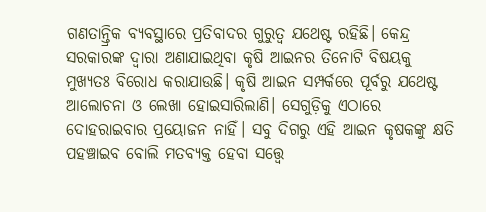ଗଣତାନ୍ତ୍ରିକ ବ୍ୟବସ୍ଥାରେ ପ୍ରତିବାଦର ଗୁରୁତ୍ୱ ଯଥେଷ୍ଟ ରହିଛି। କେନ୍ଦ୍ର ସରକାରଙ୍କ ଦ୍ୱାରା ଅଣାଯାଇଥିବା କୃଷି ଆଇନର ତିନୋଟି ବିଷୟକୁ ମୁଖ୍ୟତଃ ବିରୋଧ କରାଯାଉଛି। କୃଷି ଆଇନ ସମ୍ପର୍କରେ ପୂର୍ବରୁ ଯଥେଷ୍ଟ ଆଲୋଚନା ଓ ଲେଖା ହୋଇସାରିଲାଣି। ସେଗୁଡ଼ିକୁ ଏଠାରେ ଦୋହରାଇବାର ପ୍ରୟୋଜନ ନାହିଁ। ସବୁ ଦିଗରୁ ଏହି ଆଇନ କୃଷକଙ୍କୁ କ୍ଷତି ପହଞ୍ଚାଇବ ବୋଲି ମତବ୍ୟକ୍ତ ହେବା ସତ୍ତ୍ୱେ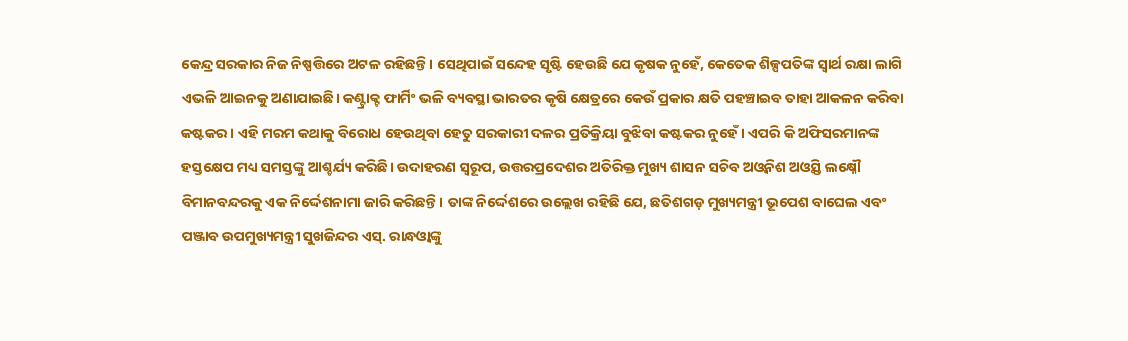କେନ୍ଦ୍ର ସରକାର ନିଜ ନିଷ୍ପତ୍ତିରେ ଅଟଳ ରହିଛନ୍ତି। ସେଥିପାଇଁ ସନ୍ଦେହ ସୃଷ୍ଟି ହେଉଛି ଯେ କୃଷକ ନୁହେଁ, କେତେକ ଶିଳ୍ପପତିଙ୍କ ସ୍ବାର୍ଥ ରକ୍ଷା ଲାଗି ଏଭଳି ଆଇନକୁ ଅଣାଯାଇଛି। କଣ୍ଟ୍ରାକ୍ଟ ଫାର୍ମିଂ ଭଳି ବ୍ୟବସ୍ଥା ଭାରତର କୃଷି କ୍ଷେତ୍ରରେ କେଉଁ ପ୍ରକାର କ୍ଷତି ପହଞ୍ଚାଇବ ତାହା ଆକଳନ କରିବା କଷ୍ଟକର। ଏହି ମରମ କଥାକୁ ବିରୋଧ ହେଉଥିବା ହେତୁ ସରକାରୀ ଦଳର ପ୍ରତିକ୍ରିୟା ବୁଝିବା କଷ୍ଟକର ନୁହେଁ। ଏପରି କି ଅଫିସରମାନଙ୍କ ହସ୍ତକ୍ଷେପ ମଧ୍ୟ ସମସ୍ତଙ୍କୁ ଆଶ୍ଚର୍ଯ୍ୟ କରିଛି। ଉଦାହରଣ ସ୍ବରୂପ, ଉତ୍ତରପ୍ରଦେଶର ଅତିରିକ୍ତ ମୁଖ୍ୟ ଶାସନ ସଚିବ ଅଓ୍ବନିଶ ଅଓ୍ବସ୍ତି ଲକ୍ଷ୍ନୌ ବିମାନବନ୍ଦରକୁ ଏକ ନିର୍ଦ୍ଦେଶନାମା ଜାରି କରିଛନ୍ତି। ତାଙ୍କ ନିର୍ଦ୍ଦେଶରେ ଉଲ୍ଲେଖ ରହିଛି ଯେ, ଛତିଶଗଡ଼ ମୁଖ୍ୟମନ୍ତ୍ରୀ ଭୂପେଶ ବାଘେଲ ଏବଂ ପଞ୍ଜାବ ଉପମୁଖ୍ୟମନ୍ତ୍ରୀ ସୁଖଜିନ୍ଦର ଏସ୍. ରାନ୍ଧଓ୍ବାଙ୍କୁ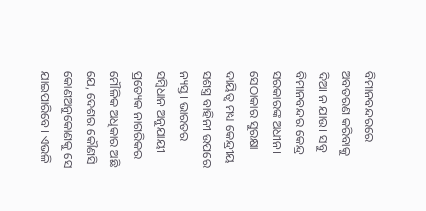ବିମାନବନ୍ଦରରେ ଅବତରଣ କରିବାକୁ ଦିଆ ନ ଯାଉ। ସବୁ ବିମାନବନ୍ଦର କେନ୍ଦ୍ର ସରକାରଙ୍କ ଅଧୀନ। ସେଠାକାର ସୁରକ୍ଷା ଦାୟିତ୍ୱ ମଧ୍ୟ କେନ୍ଦ୍ରୀୟ ସଶସ୍ତ୍ର ବାହିନୀ ଉପରେ ନ୍ୟସ୍ତ। ଭାରତର ସମ୍ବିଧାନ ଅନୁଯାୟୀ ପ୍ରତ୍ୟେକ ନାଗରିକର ମୌଳିକ ଅଧିକାର ଅଛି ଯେ, ଦେଶର କୌଣସି କୋଣଅନୁକୋଣକୁ ସେ ଯାଇପାରିବେ। ଏଭଳି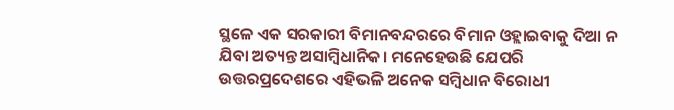ସ୍ଥଳେ ଏକ ସରକାରୀ ବିମାନବନ୍ଦରରେ ବିମାନ ଓହ୍ଲାଇବାକୁ ଦିଆ ନ ଯିବା ଅତ୍ୟନ୍ତ ଅସାମ୍ବିଧାନିକ। ମନେହେଉଛି ଯେପରି ଉତ୍ତରପ୍ରଦେଶରେ ଏହିଭଳି ଅନେକ ସମ୍ବିଧାନ ବିରୋଧୀ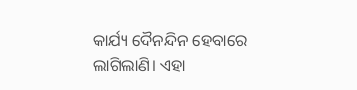କାର୍ଯ୍ୟ ଦୈନନ୍ଦିନ ହେବାରେ ଲାଗିଲାଣି। ଏହା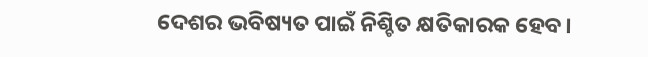ଦେଶର ଭବିଷ୍ୟତ ପାଇଁ ନିଶ୍ଚିତ କ୍ଷତିକାରକ ହେବ।